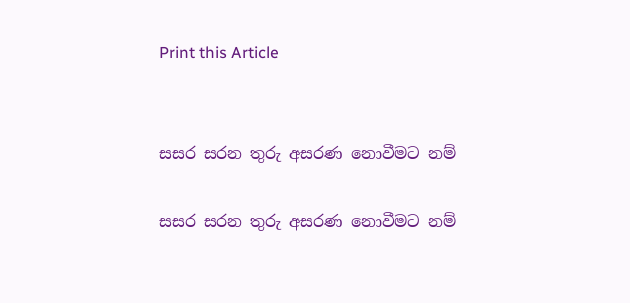Print this Article


සසර සරන තුරු අසරණ නොවීමට නම්

සසර සරන තුරු අසරණ නොවීමට නම්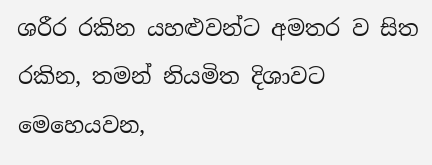ශරීර රකින යහළුවන්ට අමතර ව සිත රකින, තමන් නියමිත දිශාවට මෙහෙයවන,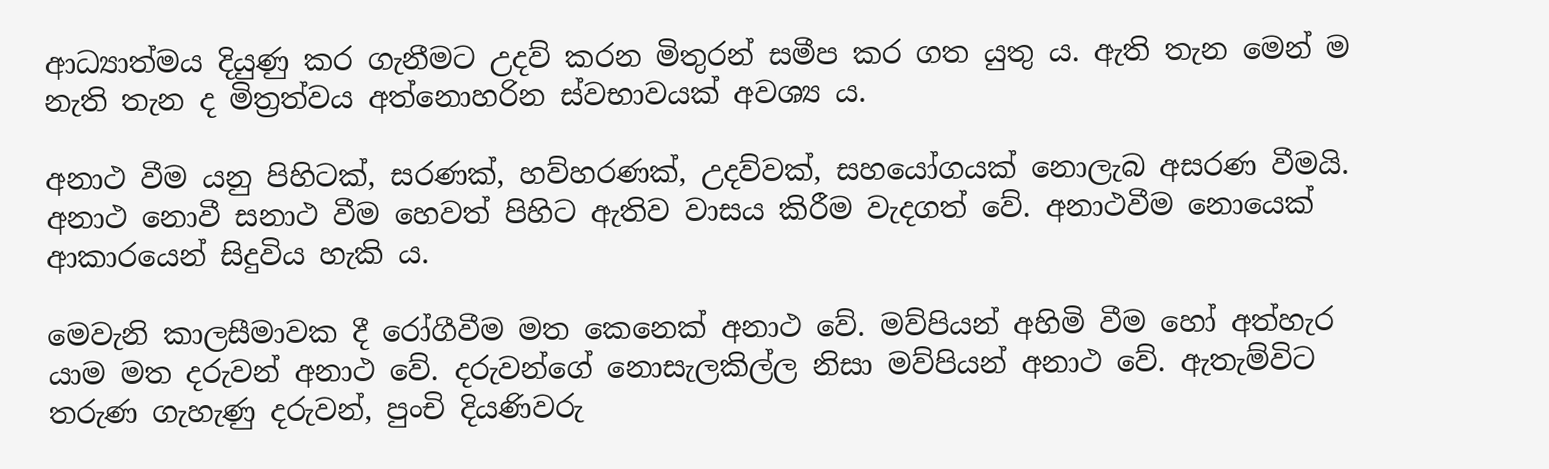ආධ්‍යාත්මය දියුණු කර ගැනීමට උදව් කරන මිතුරන් සමීප කර ගත යුතු ය. ඇති තැන මෙන් ම නැති තැන ද මිත්‍රත්වය අත්නොහරින ස්වභාවයක් අවශ්‍ය ය.

අනාථ වීම යනු පිහිටක්, සරණක්, හව්හරණක්, උදව්වක්, සහයෝගයක් නොලැබ අසරණ වීමයි. අනාථ නොවී සනාථ වීම හෙවත් පිහිට ඇතිව වාසය කිරීම වැදගත් වේ. අනාථවීම නොයෙක් ආකාරයෙන් සිදුවිය හැකි ය.

මෙවැනි කාලසීමාවක දී රෝගීවීම මත කෙනෙක් අනාථ වේ. මව්පියන් අහිමි වීම හෝ අත්හැර යාම මත දරුවන් අනාථ වේ. දරුවන්ගේ නොසැලකිල්ල නිසා මව්පියන් අනාථ වේ. ඇතැම්විට තරුණ ගැහැණු දරුවන්, පුංචි දියණිවරු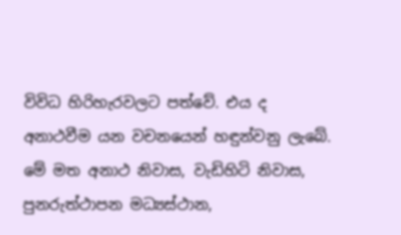විවිධ හිරිහැරවලට පත්වේ. එය ද අනාථවීම යන වචනයෙන් හඳුන්වනු ලැබේ. මේ මත අනාථ නිවාස, වැඩිහිටි නිවාස, පුනරුත්ථාපන මධ්‍යස්ථාන,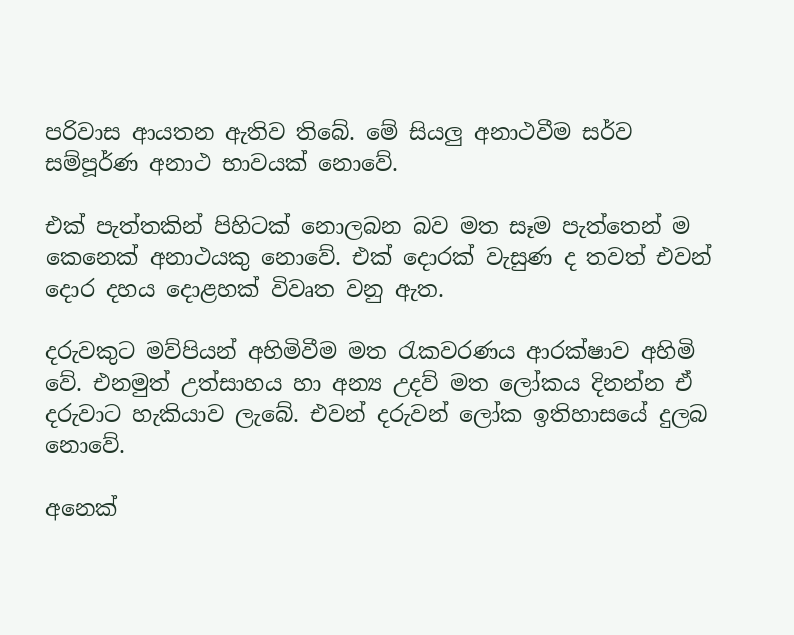පරිවාස ආයතන ඇතිව තිබේ. මේ සියලු අනාථවීම සර්ව සම්පූර්ණ අනාථ භාවයක් නොවේ.

එක් පැත්තකින් පිහිටක් නොලබන බව මත සෑම පැත්තෙන් ම කෙනෙක් අනාථයකු නොවේ. එක් දොරක් වැසුණ ද තවත් එවන් දොර දහය දොළහක් විවෘත වනු ඇත.

දරුවකුට මව්පියන් අහිමිවීම මත රැකවරණය ආරක්ෂාව අහිමි වේ. එනමුත් උත්සාහය හා අන්‍ය උදව් මත ලෝකය දිනන්න ඒ දරුවාට හැකියාව ලැබේ. එවන් දරුවන් ලෝක ඉතිහාසයේ දුලබ නොවේ.

අනෙක්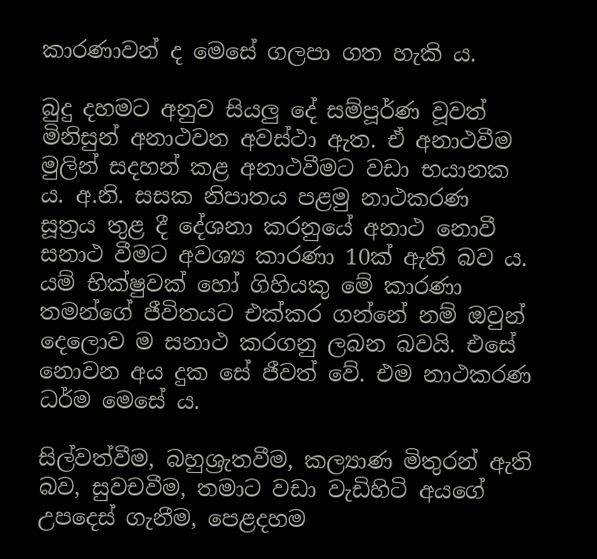කාරණාවන් ද මෙසේ ගලපා ගත හැකි ය.

බුදු දහමට අනුව සියලු දේ සම්පූර්ණ වූවත් මිනිසුන් අනාථවන අවස්ථා ඇත. ඒ අනාථවීම මුලින් සදහන් කළ අනාථවීමට වඩා භයානක ය. අ.නි. සසක නිපාතය පළමු නාථකරණ සූත්‍රය තුළ දී දේශනා කරනුයේ අනාථ නොවී සනාථ වීමට අවශ්‍ය කාරණා 10ක් ඇති බව ය. යම් භික්ෂුවක් හෝ ගිහියකු මේ කාරණා තමන්ගේ ජීවිතයට එක්කර ගන්නේ නම් ඔවුන් දෙලොව ම සනාථ කරගනු ලබන බවයි. එසේ නොවන අය දුක සේ ජීවත් වේ. එම නාථකරණ ධර්ම මෙසේ ය.

සිල්වත්වීම, බහුශ්‍රැතවීම, කල්‍යාණ මිතුරන් ඇති බව, සුවචවීම, තමාට වඩා වැඩිහිටි අයගේ උපදෙස් ගැනීම, පෙළදහම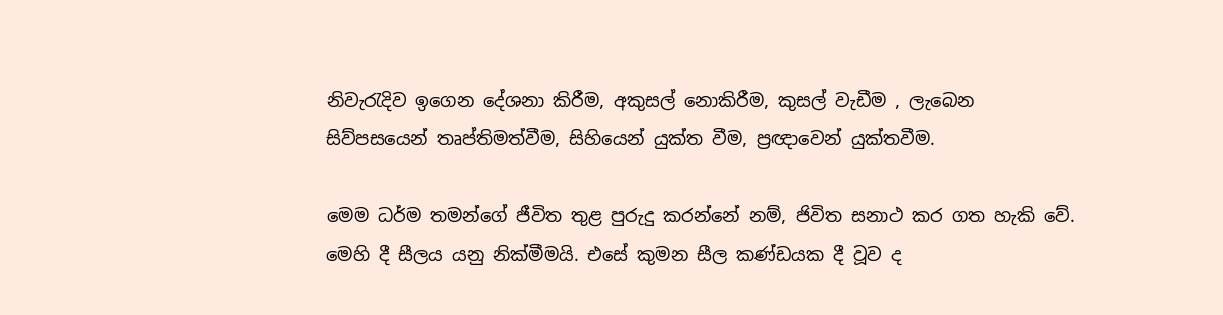නිවැරැදිව ඉගෙන දේශනා කිරීම, අකුසල් නොකිරීම, කුසල් වැඩීම , ලැබෙන සිව්පසයෙන් තෘප්තිමත්වීම, සිහියෙන් යුක්ත වීම, ප්‍රඥාවෙන් යුක්තවීම.

මෙම ධර්ම තමන්ගේ ජීවිත තුළ පුරුදු කරන්නේ නම්, ජිවිත සනාථ කර ගත හැකි වේ. මෙහි දී සීලය යනු නික්මීමයි. එසේ කුමන සීල කණ්ඩයක දී වූව ද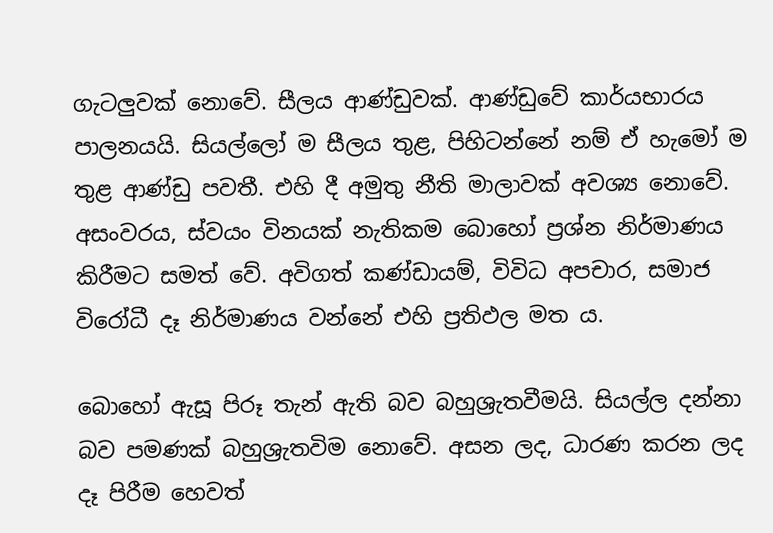ගැටලුවක් නොවේ. සීලය ආණ්ඩුවක්. ආණ්ඩුවේ කාර්යභාරය පාලනයයි. සියල්ලෝ ම සීලය තුළ, පිහිටන්නේ නම් ඒ හැමෝ ම තුළ ආණ්ඩු පවතී. එහි දී අමුතු නීති මාලාවක් අවශ්‍ය නොවේ. අසංවරය, ස්වයං විනයක් නැතිකම බොහෝ ප්‍රශ්න නිර්මාණය කිරීමට සමත් වේ. අවිගත් කණ්ඩායම්, විවිධ අපචාර, සමාජ විරෝධී දෑ නිර්මාණය වන්නේ එහි ප්‍රතිඵල මත ය.

බොහෝ ඇසූ පිරූ තැන් ඇති බව බහුශ්‍රැතවීමයි. සියල්ල දන්නා බව පමණක් බහුශ්‍රැතවිම නොවේ. අසන ලද, ධාරණ කරන ලද දෑ පිරීම හෙවත්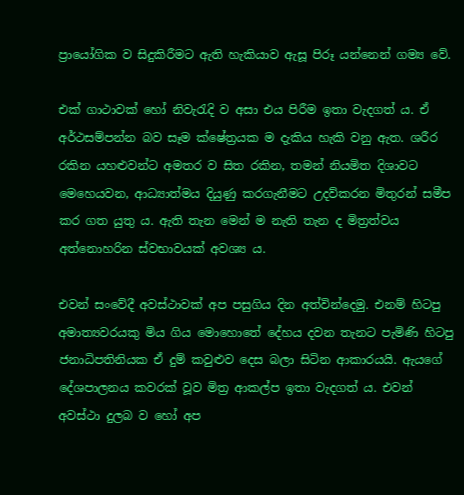ප්‍රායෝගික ව සිදුකිරීමට ඇති හැකියාව ඇසූ පිරූ යන්නෙන් ගම්‍ය වේ.

එක් ගාථාවක් හෝ නිවැරැදි ව අසා එය පිරීම ඉතා වැදගත් ය. ඒ අර්ථසම්පන්න බව සෑම ක්ෂේත්‍රයක ම දැකිය හැකි වනු ඇත. ශරීර රකින යහළුවන්ට අමතර ව සිත රකින, තමන් නියමිත දිශාවට මෙහෙයවන, ආධ්‍යාත්මය දියුණු කරගැනීමට උදව්කරන මිතුරන් සමීප කර ගත යුතු ය. ඇති තැන මෙන් ම නැති තැන ද මිත්‍රත්වය අත්නොහරින ස්වභාවයක් අවශ්‍ය ය.

එවන් සංවේදී අවස්ථාවක් අප පසුගිය දින අත්වින්දෙමු. එනම් හිටපු අමාත්‍යවරයකු මිය ගිය මොහොතේ දේහය දවන තැනට පැමිණි හිටපු ජනාධිපතිනියක ඒ දුම් කවුළුව දෙස බලා සිටින ආකාරයයි. ඇයගේ දේශපාලනය කවරක් වූව මිත්‍ර ආකල්ප ඉතා වැදගත් ය. එවන් අවස්ථා දුලබ ව හෝ අප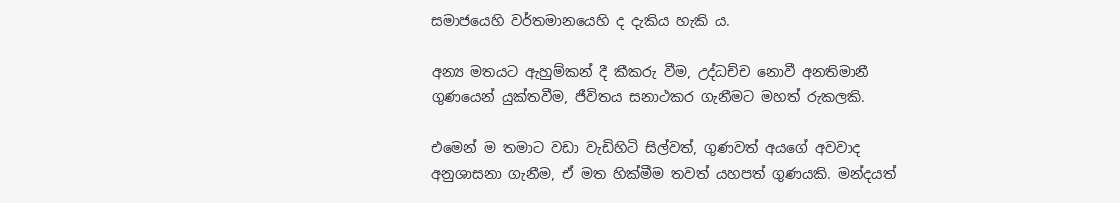සමාජයෙහි වර්තමානයෙහි ද දැකිය හැකි ය.

අන්‍ය මතයට ඇහුම්කන් දී කීකරු වීම, උද්ධච්ච නොවී අනතිමානී ගුණයෙන් යුක්තවීම, ජීවිතය සනාථකර ගැනීමට මහත් රුකලකි.

එමෙන් ම තමාට වඩා වැඩිහිටි සිල්වත්, ගුණවත් අයගේ අවවාද අනුශාසනා ගැනීම, ඒ මත හික්මීම තවත් යහපත් ගුණයකි. මන්දයත්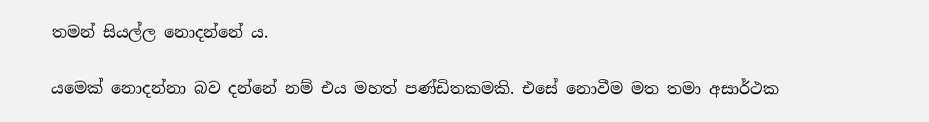තමන් සියල්ල නොදන්නේ ය.

යමෙක් නොදන්නා බව දන්නේ නම් එය මහත් පණ්ඩිතකමකි. එසේ නොවීම මත තමා අසාර්ථක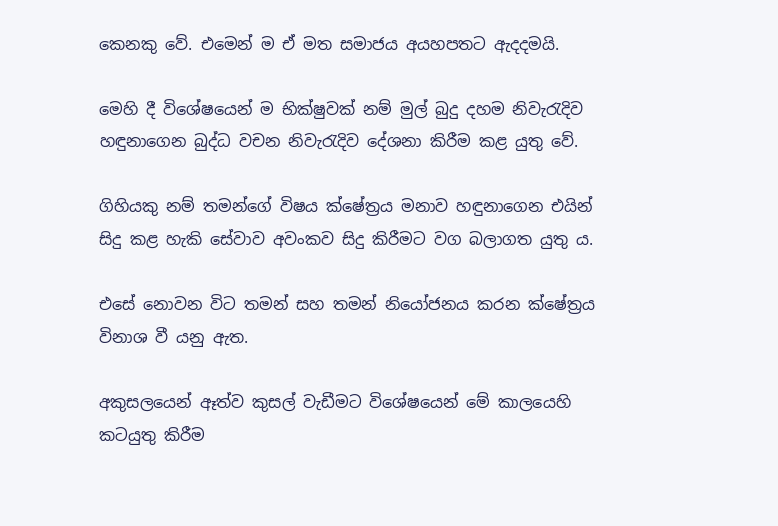කෙනකු වේ. එමෙන් ම ඒ මත සමාජය අයහපතට ඇදදමයි.

මෙහි දී විශේෂයෙන් ම භික්ෂුවක් නම් මුල් බුදු දහම නිවැරැදිව හඳුනාගෙන බුද්ධ වචන නිවැරැදිව දේශනා කිරීම කළ යුතු වේ.

ගිහියකු නම් තමන්ගේ විෂය ක්ෂේත්‍රය මනාව හඳුනාගෙන එයින් සිදු කළ හැකි සේවාව අවංකව සිදු කිරීමට වග බලාගත යුතු ය.

එසේ නොවන විට තමන් සහ තමන් නියෝජනය කරන ක්ෂේත්‍රය විනාශ වී යනු ඇත.

අකුසලයෙන් ඈත්ව කුසල් වැඩීමට විශේෂයෙන් මේ කාලයෙහි කටයුතු කිරීම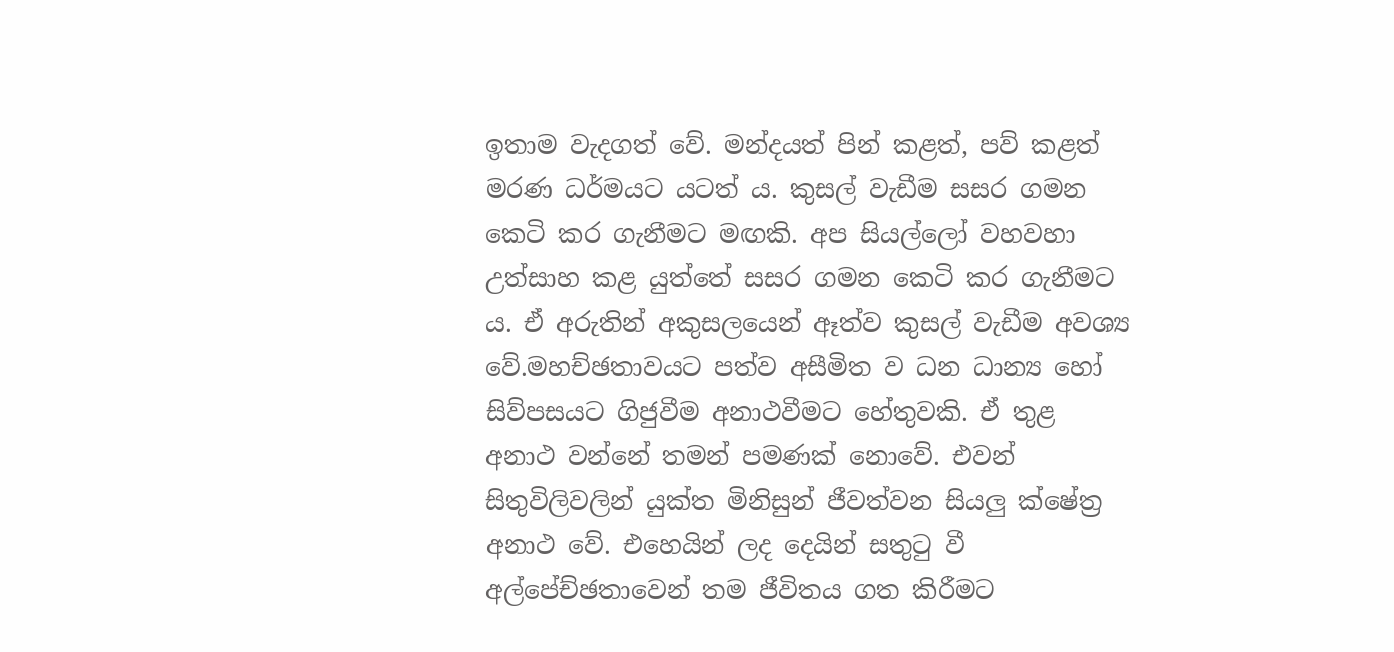ඉතාම වැදගත් වේ. මන්දයත් පින් කළත්, පව් කළත් මරණ ධර්මයට යටත් ය. කුසල් වැඩීම සසර ගමන කෙටි කර ගැනීමට මඟකි. අප සියල්ලෝ වහවහා උත්සාහ කළ යුත්තේ සසර ගමන කෙටි කර ගැනීමට ය. ඒ අරුතින් අකුසලයෙන් ඈත්ව කුසල් වැඩීම අවශ්‍ය වේ.මහච්ඡතාවයට පත්ව අසීමිත ව ධන ධාන්‍ය හෝ සිව්පසයට ගිජුවීම අනාථවීමට හේතුවකි. ඒ තුළ අනාථ වන්නේ තමන් පමණක් නොවේ. එවන් සිතුවිලිවලින් යුක්ත මිනිසුන් ජීවත්වන සියලු ක්ෂේත්‍ර අනාථ වේ. එහෙයින් ලද දෙයින් සතුටු වී අල්පේච්ඡතාවෙන් තම ජීවිතය ගත කිරීමට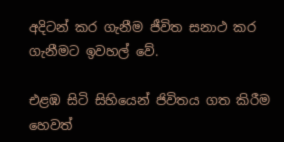අදිටන් කර ගැනීම ජීවිත සනාථ කර ගැනීමට ඉවහල් වේ.

එළඹ සිටි සිහියෙන් ජිවිතය ගත කිරීම හෙවත්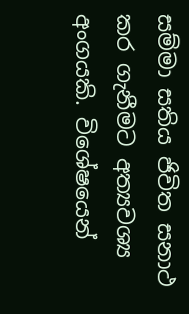සම්මා සතිය ජිවිත සනාථ කර ගැනීමට අත්‍යවශ්‍ය අංගයකි. විශේෂයෙන්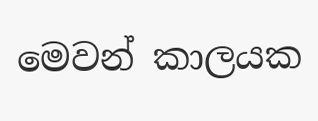මෙවන් කාලයක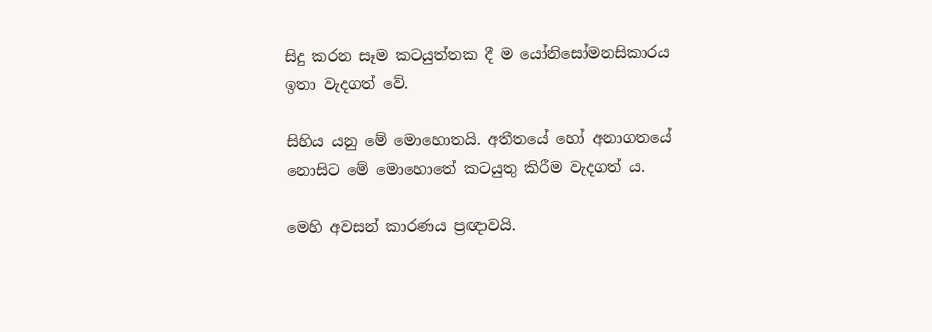සිදු කරන සෑම කටයුත්තක දී ම යෝනිසෝමනසිකාරය ඉතා වැදගත් වේ.

සිහිය යනු මේ මොහොතයි. අතීතයේ හෝ අනාගතයේ නොසිට මේ මොහොතේ කටයුතු කිරීම වැදගත් ය.

මෙහි අවසන් කාරණය ප්‍රඥාවයි.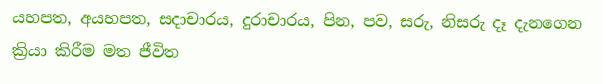යහපත, අයහපත, සදාචාරය, දුරාචාරය, පින, පව, සරු, නිසරු දෑ දැනගෙන ක්‍රියා කිරීම මත ජීවිත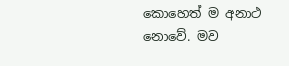කොහෙත් ම අනාථ නොවේ. මව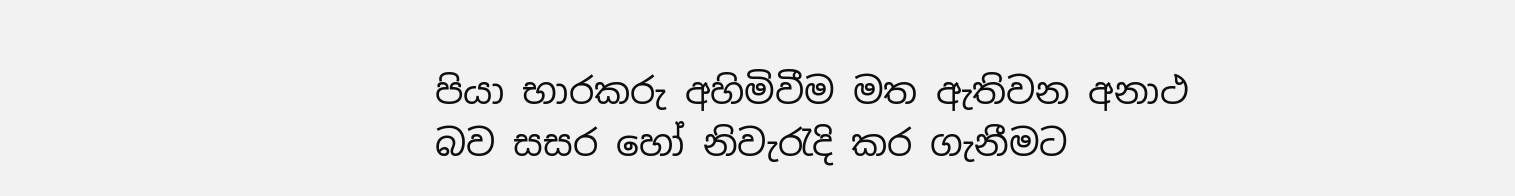පියා භාරකරු අහිමිවීම මත ඇතිවන අනාථ බව සසර හෝ නිවැරැදි කර ගැනීමට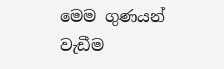මෙම ගුණයන් වැඩීම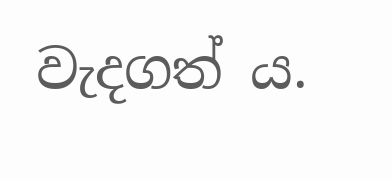වැදගත් ය.